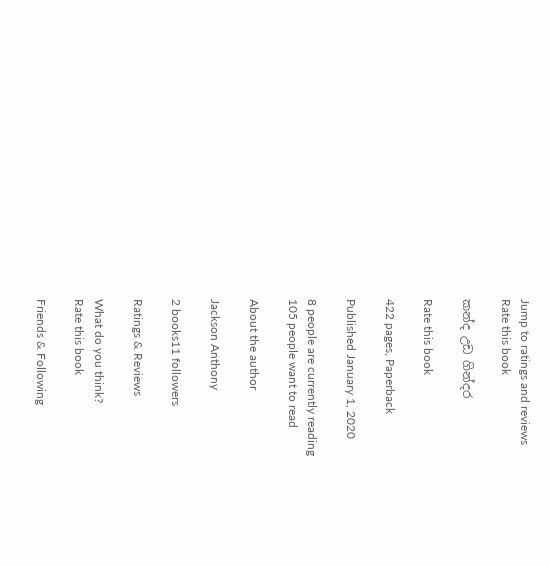Jump to ratings and reviews
Rate this book

කන්ද උඩ ගින්දර

Rate this book

422 pages, Paperback

Published January 1, 2020

8 people are currently reading
105 people want to read

About the author

Jackson Anthony

2 books11 followers

Ratings & Reviews

What do you think?
Rate this book

Friends & Following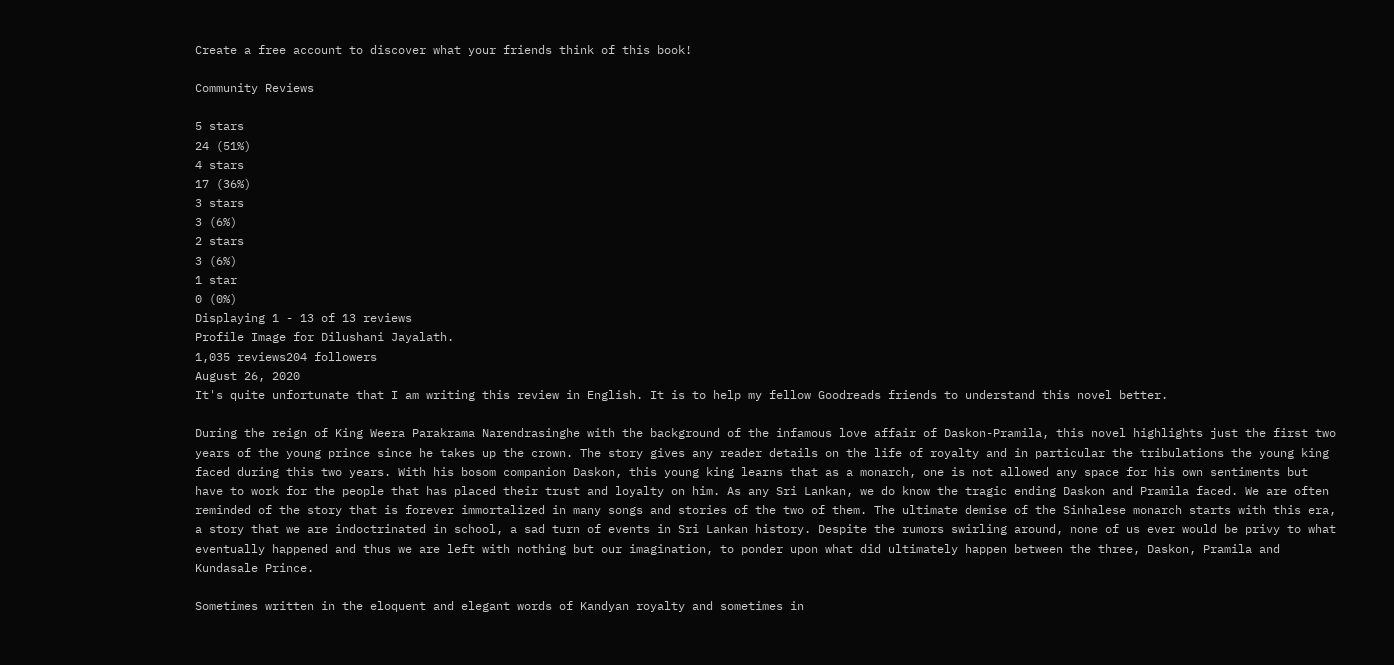Create a free account to discover what your friends think of this book!

Community Reviews

5 stars
24 (51%)
4 stars
17 (36%)
3 stars
3 (6%)
2 stars
3 (6%)
1 star
0 (0%)
Displaying 1 - 13 of 13 reviews
Profile Image for Dilushani Jayalath.
1,035 reviews204 followers
August 26, 2020
It's quite unfortunate that I am writing this review in English. It is to help my fellow Goodreads friends to understand this novel better.

During the reign of King Weera Parakrama Narendrasinghe with the background of the infamous love affair of Daskon-Pramila, this novel highlights just the first two years of the young prince since he takes up the crown. The story gives any reader details on the life of royalty and in particular the tribulations the young king faced during this two years. With his bosom companion Daskon, this young king learns that as a monarch, one is not allowed any space for his own sentiments but have to work for the people that has placed their trust and loyalty on him. As any Sri Lankan, we do know the tragic ending Daskon and Pramila faced. We are often reminded of the story that is forever immortalized in many songs and stories of the two of them. The ultimate demise of the Sinhalese monarch starts with this era, a story that we are indoctrinated in school, a sad turn of events in Sri Lankan history. Despite the rumors swirling around, none of us ever would be privy to what eventually happened and thus we are left with nothing but our imagination, to ponder upon what did ultimately happen between the three, Daskon, Pramila and Kundasale Prince.

Sometimes written in the eloquent and elegant words of Kandyan royalty and sometimes in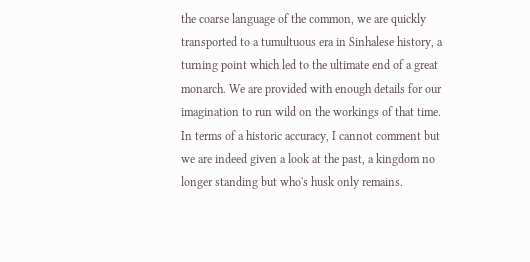the coarse language of the common, we are quickly transported to a tumultuous era in Sinhalese history, a turning point which led to the ultimate end of a great monarch. We are provided with enough details for our imagination to run wild on the workings of that time. In terms of a historic accuracy, I cannot comment but we are indeed given a look at the past, a kingdom no longer standing but who's husk only remains.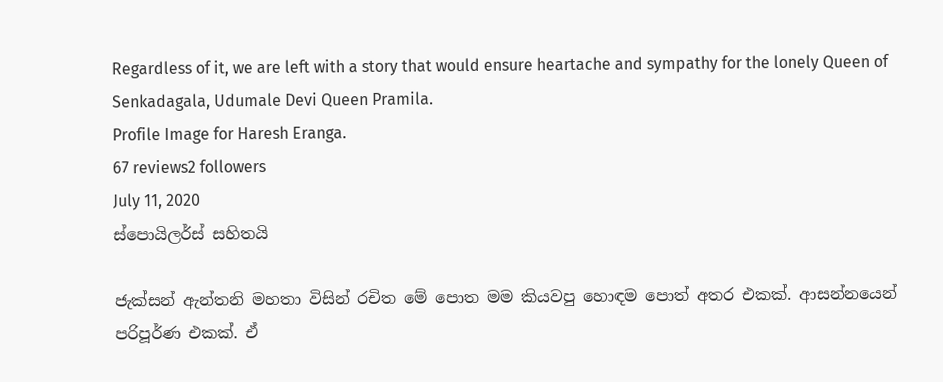Regardless of it, we are left with a story that would ensure heartache and sympathy for the lonely Queen of Senkadagala, Udumale Devi Queen Pramila.
Profile Image for Haresh Eranga.
67 reviews2 followers
July 11, 2020
ස්පොයිලර්ස් සහිතයි

ජැක්සන් ඇන්තනි මහතා විසින් රචිත මේ පොත මම කියවපු හොඳම පොත් අතර එකක්. ආසන්නයෙන් පරිපූර්ණ එකක්. ඒ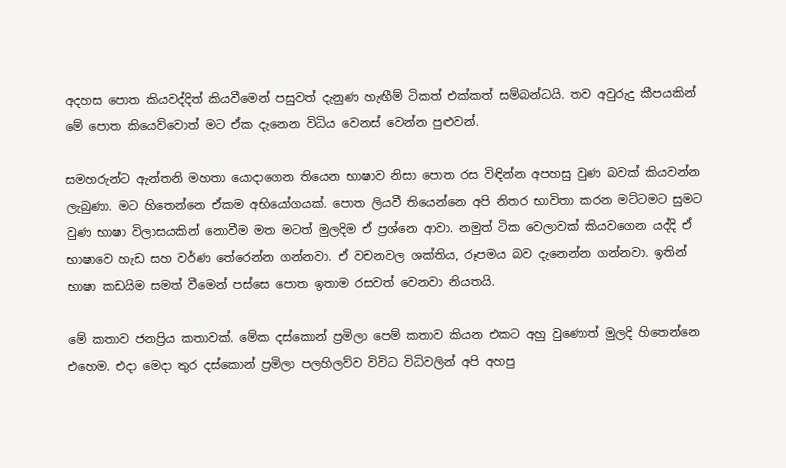අදහස පොත කියවද්දිත් කියවීමෙන් පසුවත් දැනුණ හැඟීම් ටිකත් එක්කත් සම්බන්ධයි. තව අවුරුදු කීපයකින් මේ පොත කියෙව්වොත් මට ඒක දැනෙන විධිය වෙනස් වෙන්න පුළුවන්.

සමහරුන්ට ඇන්තනි මහතා යොදාගෙන තියෙන භාෂාව නිසා පොත රස විඳින්න අපහසු වුණ බවක් කියවන්න ලැබුණා. මට හිතෙන්නෙ ඒකම අභියෝගයක්. පොත ලියවී තියෙන්න‍ෙ අපි නිතර භාවිතා කරන මට්ටමට සුමට වුණ භාෂා විලාසයකින් නොවීම මත මටත් මුලදිම ඒ ප්‍රශ්නෙ ආවා. නමුත් ටික වෙලාවක් කියවගෙන යද්දි ඒ භාෂාවෙ හැඩ සහ වර්ණ තේරෙන්න ගන්නවා. ඒ වචනවල ශක්තිය, රූපමය බව දැනෙන්න ගන්නවා. ඉතින් භාෂා කඩයිම සමත් වීමෙන් පස්සෙ පොත ඉතාම රසවත් වෙනවා නියතයි.

මේ කතාව ජනප්‍රිය කතාවක්. මේක දස්කොන් ප්‍රමිලා පෙම් කතාව කියන එකට අහු වුණොත් මුලදි හිතෙන්නෙ එහෙම. එදා මෙදා තුර දස්කොන් ප්‍රමිලා පලහිලව්ව විවිධ විධිවලින් අපි අහපු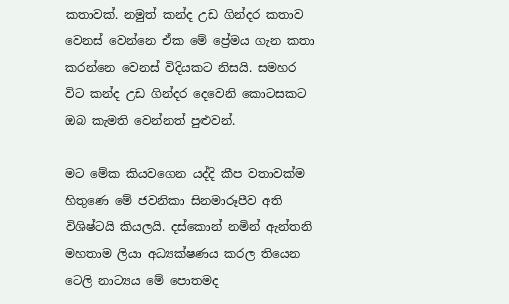කතාවක්. නමුත් කන්ද උඩ ගින්දර කතාව වෙනස් වෙන්නෙ ඒක මේ ප්‍රේමය ගැන කතා කරන්නෙ වෙනස් විදියකට නිසයි. සමහර විට කන්ද උඩ ගින්දර දෙවෙනි කොටසකට ඔබ කැමති වෙන්නත් පුළුවන්.

මට මේක කියවගෙන යද්දි කීප වතාවක්ම හිතුණෙ මේ ජවනිකා සිනමාරූපීව අති විශිෂ්ටයි කියලයි. දස්කොන් නමින් ඇන්තනි මහතාම ලියා අධ්‍යක්ෂණය කරල තියෙන ටෙලි නාට්‍යය මේ පොතමද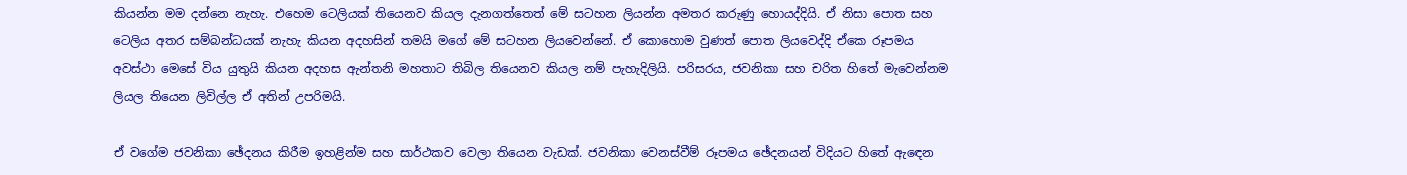කියන්න මම දන්නෙ නැහැ. එහෙම ටෙලියක් තියෙනව කියල දැනගත්තෙත් මේ සටහන ලියන්න අමතර කරුණු හොයද්දියි. ඒ නිසා පොත සහ ටෙලිය අතර සම්බන්ධයක් නැහැ කියන අදහසින් තමයි මගේ මේ සටහන ලියවෙන්නේ. ඒ කොහොම වුණත් පොත ලියවෙද්දි ඒකෙ රූපමය අවස්ථා මෙසේ විය යුතුයි කියන අදහස ඇන්තනි මහතාට තිබිල තියෙනව කියල නම් පැහැදිලියි. පරිසරය, ජවනිකා සහ චරිත හිතේ මැවෙන්නම ලියල තියෙන ලිවිල්ල ඒ අතින් උපරිමයි.

ඒ වගේම ජවනිකා ඡේදනය කිරීම ඉහළින්ම සහ සාර්ථකව වෙලා තියෙන වැඩක්. ජවනිකා වෙනස්වීම් රූපමය ඡේදනයන් විදියට හිතේ ඇඳෙන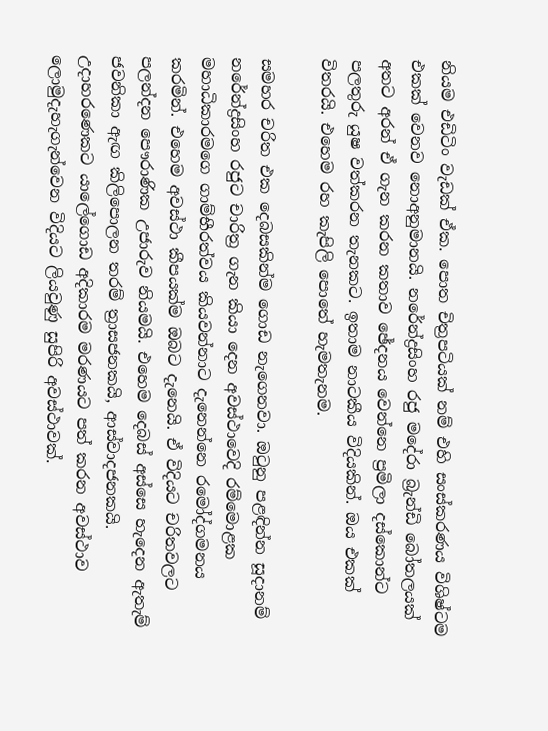නියම එඩිටිං වැඩක් ඒක. පොත චිත්‍රපටියක් නම් එහි සංස්කරණය විශිෂ්ටම එකක් වෙනව නොඅනුමානයි. නරේන්ද්‍රසිංහ රජු මදේරා බ්‍රැන්ඩි බෝතලයක් අතට අරන් ඒ ගැන කරන කතාව ඡේදනය වෙන්නෙ ප්‍රමිලා දස්කොන්ට පලතුරු යුෂ වත්කරන තැනකට. ඉතාම නාටකීය විදියකින්. ඔය එකක් විතරයි. එහෙම රහ කැපිලි පොතේ හැමතැනම.

සමහර චරිත එක දෙබසකින්ම ගොඩ නැගෙනවා. ඔටුනු පළඳින්න සූදානම් නරේන්ද්‍රසිංහ රජුට චාරිත්‍ර ගැන කියා දෙන අවස්ථාවෙදි රම්මොළක මහාධිකාරමගෙ ගාම්භීරත්වය කියවන්නාට දැනෙන්නෙ රමෝද්ගමනය කරමින්. එහෙම අවස්ථා කීපයක්ම ඔබට දැනෙයි. ඒ විදියට චරිතවලට පලන්දන පෞරාණික උජාරුව නියමයි. එහෙම දෙබස් අස්සෙ හැදෙන ඇතැම් ජවනිකා ඇඟ කිලිපොලන තරම් ත්‍රාසජනකයි, ආස්වාදජනකයි. උදාහරණෙකට යාලේගොඩ අදිකාරම මරණයට පත් කරන අවස්ථාව ලොමුදැහැගැන්වෙන විදියට ලියවුණු සුපිරි අවස්ථාවක්.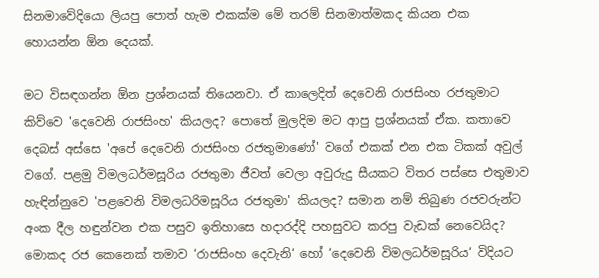සිනමාවේදියො ලියපු පොත් හැම එකක්ම මේ තරම් සිනමාත්මකද කියන එක හොයන්න ඕන දෙයක්.

මට විසඳගන්න ඕන ප්‍රශ්නයක් තියෙනවා. ඒ කාලෙදිත් දෙවෙනි රාජසිංහ රජතුමාට කිව්වෙ 'දෙවෙනි රාජසිංහ' කියලද? පොතේ මුලදිම මට ආපු ප්‍රශ්නයක් ඒක. කතාවෙ දෙබස් අස්සෙ 'අපේ දෙවෙනි රාජසිංහ රජතුමාණෝ' වගේ එකක් එන එක ටිකක් අවුල් වගේ. පළමු විමලධර්මසූරිය රජතුමා ජීවත් වෙලා අවුරුදු සීයකට විතර පස්සෙ එතුමාව හැඳින්නුවෙ 'පළවෙනි විමලධරිමසූරිය රජතුමා' කියලද? සමාන නම් තිබුණ රජවරුන්ට අංක දීල හඳුන්වන එක පසුව ඉතිහාසෙ හදාරද්දි පහසුවට කරපු වැඩක් නෙවෙයිද? මොකද රජ කෙනෙක් තමාව ‘රාජසිංහ දෙවැනි‘ හෝ ‘දෙවෙනි විමලධර්මසූරිය‘ විදියට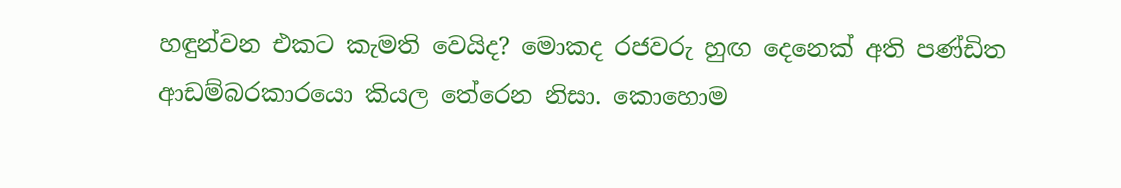හඳුන්වන එකට කැමති වෙයිද? මොකද රජවරු හුඟ දෙනෙක් අති පණ්ඩිත ආඩම්බරකාරයො කියල තේරෙන නිසා. කොහොම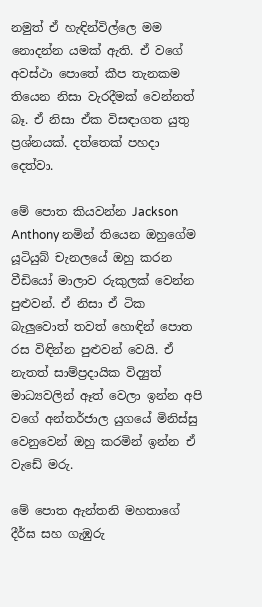නමුත් ඒ හැඳින්විල්ලෙ මම නොදන්න යමක් ඇති. ඒ වගේ අවස්ථා පොතේ කීප තැනකම තියෙන නිසා වැරදීමක් වෙන්නත් බෑ. ඒ නිසා ඒක විසඳාගත යුතු ප්‍රශ්නයක්. දත්තෙක් පහදා දෙත්වා.

මේ පොත කියවන්න Jackson Anthony නමින් තියෙන ඔහුගේම යූටියුබ් චැනලයේ ඔහු කරන වීඩියෝ මාලාව රුකුලක් වෙන්න පුළුවන්. ඒ නිසා ඒ ටික බැලුවොත් තවත් හොඳින් පොත රස විඳින්න පුළුවන් වෙයි. ඒ නැතත් සාම්ප්‍රදායික විද්‍යුත් මාධ්‍යවලින් ඈත් වෙලා ඉන්න අපි වගේ අන්තර්ජාල යුගයේ මිනිස්සු වෙනුවෙන් ඔහු කරමින් ඉන්න ඒ වැඩේ මරු.

මේ පොත ඇන්තනි මහතාගේ දීර්ඝ සහ ගැඹුරු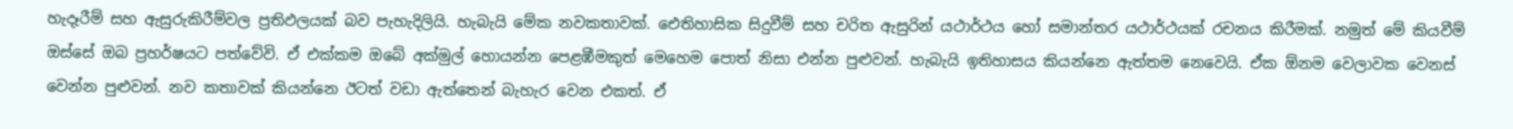හැදෑරීම් සහ ඇසුරුකිරීම්වල ප්‍රතිඵලයක් බව පැහැදිලියි. හැබැයි මේක නවකතාවක්. ඓතිහාසික සිදුවීම් සහ චරිත ඇසුරින් යථාර්ථය හෝ සමාන්තර යථාර්ථයක් රචනය කිරීමක්. නමුත් මේ කියවීම් ඔස්සේ ඔබ ප්‍රහර්ෂයට පත්වේවි. ඒ එක්කම ඔබේ අක්මුල් හොයන්න පෙළඹීමකුත් මෙහෙම පොත් නිසා එන්න පුළුවන්. හැබැයි ඉතිහාසය කියන්නෙ ඇත්තම නෙවෙයි. ඒක ඕනම වෙලාවක වෙනස් වෙන්න පුළුවන්. නව කතාවක් කියන්නෙ ඊටත් වඩා ඇත්තෙන් බැහැර වෙන එකත්. ඒ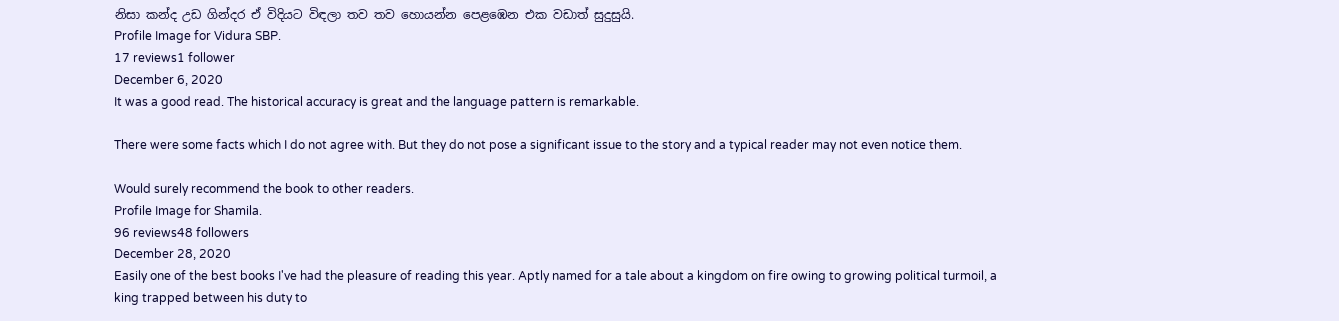නිසා කන්ද උඩ ගින්දර ඒ විදියට විඳලා තව තව හොයන්න පෙළඹෙන එක වඩාත් සුදුසුයි.
Profile Image for Vidura SBP.
17 reviews1 follower
December 6, 2020
It was a good read. The historical accuracy is great and the language pattern is remarkable.

There were some facts which I do not agree with. But they do not pose a significant issue to the story and a typical reader may not even notice them.

Would surely recommend the book to other readers.
Profile Image for Shamila.
96 reviews48 followers
December 28, 2020
Easily one of the best books I've had the pleasure of reading this year. Aptly named for a tale about a kingdom on fire owing to growing political turmoil, a king trapped between his duty to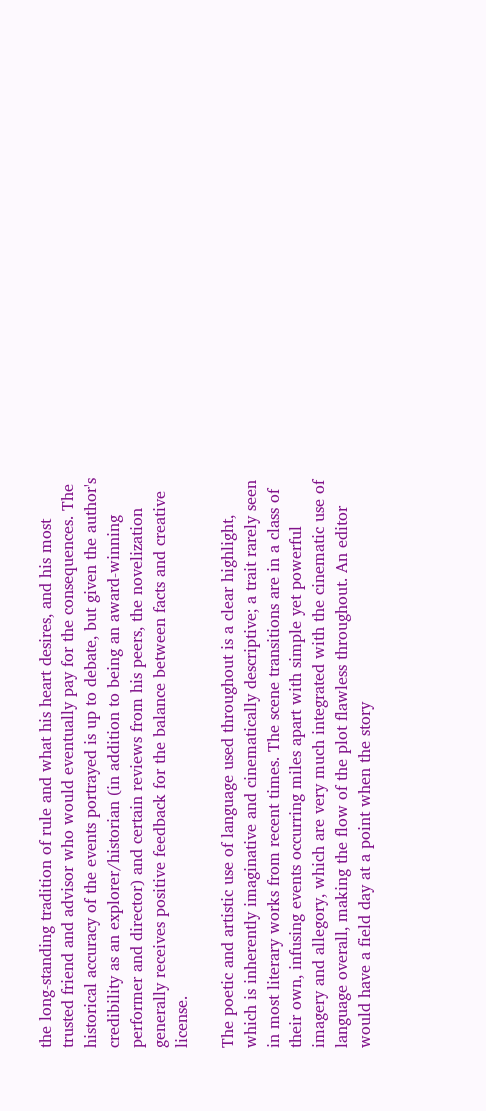the long-standing tradition of rule and what his heart desires, and his most trusted friend and advisor who would eventually pay for the consequences. The historical accuracy of the events portrayed is up to debate, but given the author's credibility as an explorer/historian (in addition to being an award-winning performer and director) and certain reviews from his peers, the novelization generally receives positive feedback for the balance between facts and creative license.

The poetic and artistic use of language used throughout is a clear highlight, which is inherently imaginative and cinematically descriptive; a trait rarely seen in most literary works from recent times. The scene transitions are in a class of their own, infusing events occurring miles apart with simple yet powerful imagery and allegory, which are very much integrated with the cinematic use of language overall, making the flow of the plot flawless throughout. An editor would have a field day at a point when the story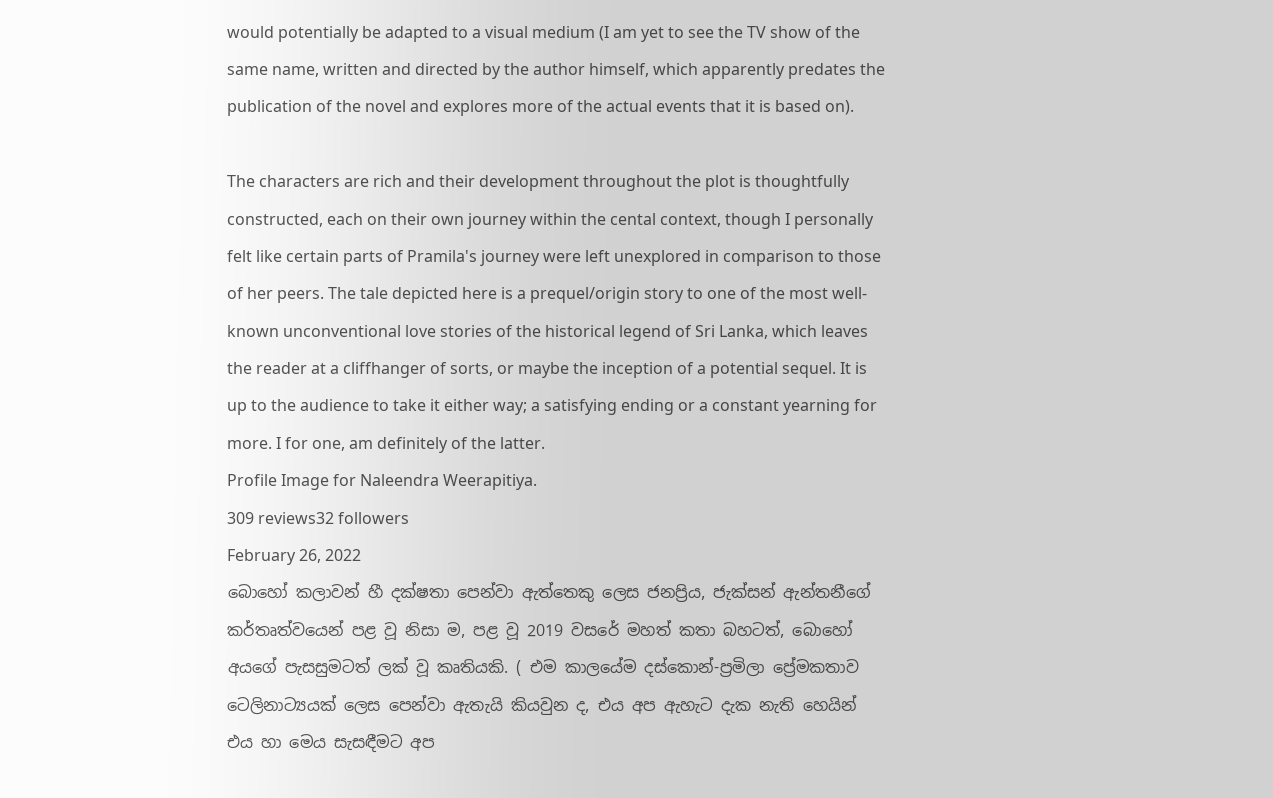would potentially be adapted to a visual medium (I am yet to see the TV show of the same name, written and directed by the author himself, which apparently predates the publication of the novel and explores more of the actual events that it is based on).

The characters are rich and their development throughout the plot is thoughtfully constructed, each on their own journey within the cental context, though I personally felt like certain parts of Pramila's journey were left unexplored in comparison to those of her peers. The tale depicted here is a prequel/origin story to one of the most well-known unconventional love stories of the historical legend of Sri Lanka, which leaves the reader at a cliffhanger of sorts, or maybe the inception of a potential sequel. It is up to the audience to take it either way; a satisfying ending or a constant yearning for more. I for one, am definitely of the latter.
Profile Image for Naleendra Weerapitiya.
309 reviews32 followers
February 26, 2022
බොහෝ කලාවන් හී දක්ෂතා පෙන්වා ඇත්තෙකු ලෙස ජනප්‍රිය, ජැක්සන් ඇන්තනීගේ කර්තෘත්වයෙන් පළ වූ නිසා ම, පළ වූ 2019 වසරේ මහත් කතා බහටත්, බොහෝ අයගේ පැසසුමටත් ලක් වූ කෘතියකි. ( එම කාලයේම දස්කොන්-ප්‍රමිලා ප්‍රේමකතාව ටෙලිනාට්‍යයක් ලෙස පෙන්වා ඇතැයි කියවුන ද, එය අප ඇහැට දැක නැති හෙයින් එය හා මෙය සැසඳීමට අප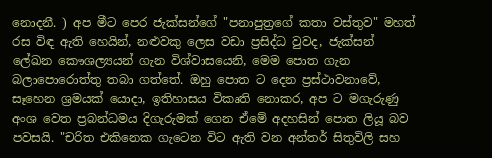නොදනී. ) අප මීට පෙර ජැක්සන්ගේ "පනාපුත්‍රගේ කතා වස්තුව" මහත් රස විඳ ඇති හෙයින්, නළුවකු ලෙස වඩා ප්‍රසිද්ධ වුවද, ජැක්සන් ලේඛන කෞශල්‍යයන් ගැන විශ්වාසයෙනි, මෙම පොත ගැන බලාපොරොත්තු තබා ගත්තේ. ඔහු පොත ට දෙන ප්‍රස්ථාවනාවේ, සෑහෙන ශ්‍රමයක් යොදා, ඉතිහාසය විකෘති නොකර, අප ට මගැරුණු අංශ වෙත ප්‍රබන්ධමය දිගැරුමක් ගෙන ඒමේ අදහසින් පොත ලියූ බව පවසයි. "චරිත එකිනෙක ගැටෙන විට ඇති වන අන්තර් සිතුවිලි සහ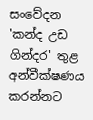සංවේදන 'කන්ද උඩ ගින්දර' තුළ අන්වීක්ෂණය කරන්නට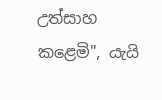උත්සාහ කළෙමි", යැයි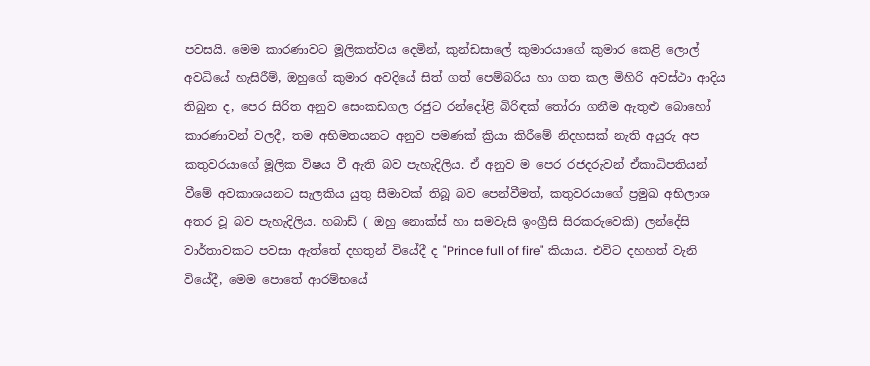පවසයි. මෙම කාරණාවට මූලිකත්වය දෙමින්, කුන්ඩසාලේ කුමාරයාගේ කුමාර කෙළි ලොල් අවධියේ හැසිරීම්, ඔහුගේ කුමාර අවදියේ සිත් ගත් පෙම්බරිය හා ගත කල මිහිරි අවස්ථා ආදිය තිබුන ද, පෙර සිරිත අනුව සෙංකඩගල රජුට රන්දෝළි බිරිඳක් තෝරා ගනීම ඇතුළු බොහෝ කාරණාවන් වලදී, තම අභිමතයනට අනුව පමණක් ක්‍රියා කිරීමේ නිදහසක් නැති අයුරු අප කතුවරයාගේ මූලික විෂය වී ඇති බව පැහැදිලිය. ඒ අනුව ම පෙර රජදරුවන් ඒකාධිපතියන් වීමේ අවකාශයනට සැලකිය යුතු සීමාවක් තිබූ බව පෙන්වීමත්, කතුවරයාගේ ප්‍රමුඛ අභිලාශ අතර වූ බව පැහැදිලිය. හබාඩ් ( ඔහු නොක්ස් හා සමවැසි ඉංග්‍රීසි සිරකරුවෙකි) ලන්දේසි වාර්තාවකට පවසා ඇත්තේ දහතුන් වියේදී ද "Prince full of fire" කියාය. එවිට දහහත් වැනි වියේදී, මෙම පොතේ ආරම්භයේ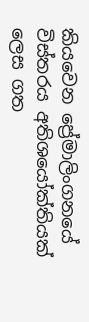කියවෙන ප්‍රේමාලිංගනයේ විස්තරය අතිශයෝක්තියක් ලෙස ගත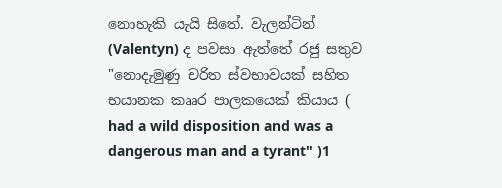නොහැකි යැයි සිතේ. වැලන්ටින් (Valentyn) ද පවසා ඇත්තේ රජු සතුව "නොදැමුණු චරිත ස්වභාවයක් සහිත භයානක කෲර පාලකයෙක් කියාය ( had a wild disposition and was a dangerous man and a tyrant" )1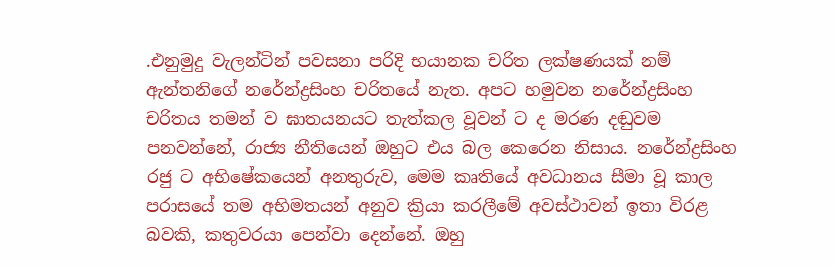.එනුමුදු වැලන්ටින් පවසනා පරිදි භයානක චරිත ලක්ෂණයක් නම් ඇන්තනිගේ නරේන්ද්‍රසිංහ චරිතයේ නැත. අපට හමුවන නරේන්ද්‍රසිංහ චරිතය තමන් ව ඝාතයනයට තැත්කල වූවන් ට ද මරණ දඬුවම පනවන්නේ, රාජ්‍ය නීතියෙන් ඔහුට එය බල කෙරෙන නිසාය. නරේන්ද්‍රසිංහ රජු ට අභිෂේකයෙන් අනතුරුව, මෙම කෘතියේ අවධානය සීමා වූ කාල පරාසයේ තම අභිමතයන් අනුව ක්‍රියා කරලීමේ අවස්ථාවන් ඉතා විරළ බවකි, කතුවරයා පෙන්වා දෙන්නේ. ඔහු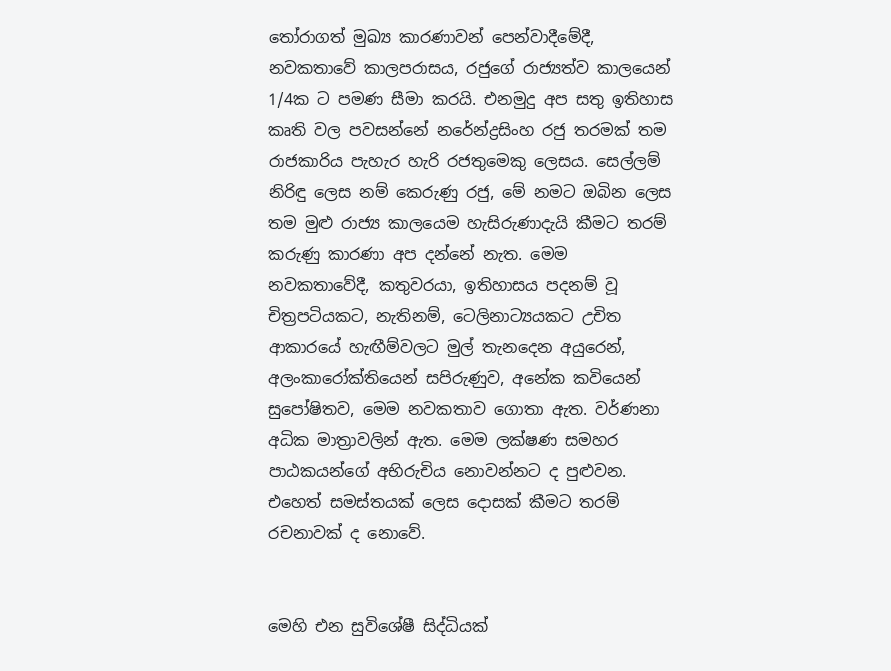තෝරාගත් මුඛ්‍ය කාරණාවන් පෙන්වාදීමේදී, නවකතාවේ කාලපරාසය, රජුගේ රාජ්‍යත්ව කාලයෙන් 1/4ක ට පමණ සීමා කරයි. එනමුදු අප සතු ඉතිහාස කෘති වල පවසන්නේ නරේන්ද්‍රසිංහ රජු තරමක් තම රාජකාරිය පැහැර හැරි රජතුමෙකු ලෙසය. සෙල්ලම් නිරිඳු ලෙස නම් කෙරුණු රජු, මේ නමට ඔබින ලෙස තම මුළු රාජ්‍ය කාලයෙම හැසිරුණාදැයි කීමට තරම් කරුණු කාරණා අප දන්නේ නැත. මෙම නවකතාවේදී, කතුවරයා, ඉතිහාසය පදනම් වූ චිත්‍රපටියකට, නැතිනම්, ටෙලිනාට්‍යයකට උචිත ආකාරයේ හැඟීම්වලට මුල් තැනදෙන අයුරෙන්, අලංකාරෝක්තියෙන් සපිරුණුව, අනේක කවියෙන් සුපෝෂිතව, මෙම නවකතාව ගොතා ඇත. වර්ණනා අධික මාත්‍රාවලින් ඇත. මෙම ලක්ෂණ සමහර පාඨකයන්ගේ අභිරුචිය නොවන්නට ද පුළුවන. එහෙත් සමස්තයක් ලෙස දොසක් කීමට තරම් රචනාවක් ද නොවේ.


මෙහි එන සුවිශේෂී සිද්ධියක්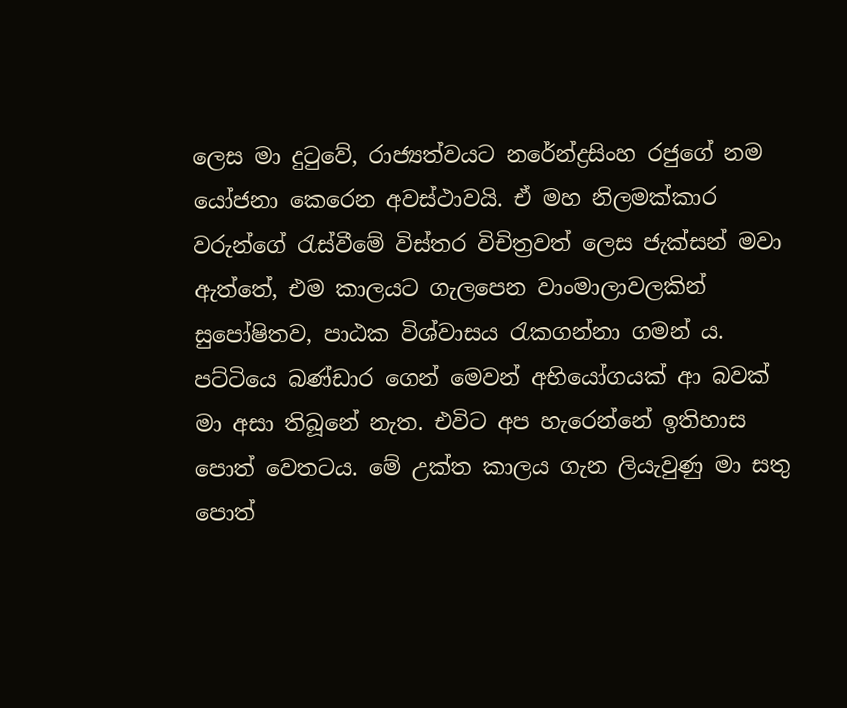ලෙස මා දුටුවේ, රාජ්‍යත්වයට නරේන්ද්‍රසිංහ රජුගේ නම යෝජනා කෙරෙන අවස්ථාවයි. ඒ මහ නිලමක්කාර වරුන්ගේ රැස්වීමේ විස්තර විචිත්‍රවත් ලෙස ජැක්සන් මවා ඇත්තේ, එම කාලයට ගැලපෙන වාංමාලාවලකින් සුපෝෂිතව, පාඨක විශ්වාසය රැකගන්නා ගමන් ය. පට්ටියෙ බණ්ඩාර ගෙන් මෙවන් අභියෝගයක් ආ බවක් මා අසා තිබූනේ නැත. එවිට අප හැරෙන්නේ ඉතිහාස පොත් වෙතටය. මේ උක්ත කාලය ගැන ලියැවුණු මා සතු පොත්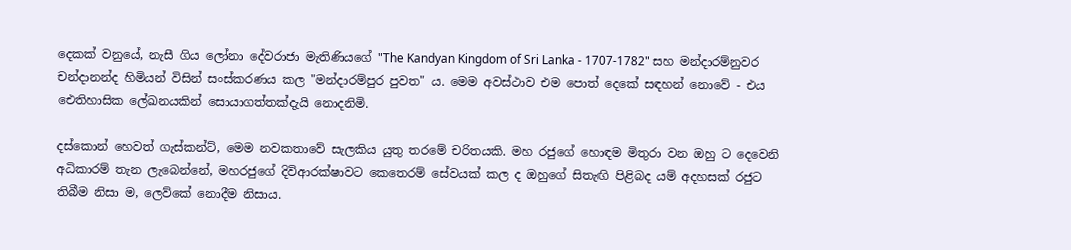දෙකක් වනුයේ, නැසී ගිය ලෝනා දේවරාජා මැතිණියගේ "The Kandyan Kingdom of Sri Lanka - 1707-1782" සහ මන්දාරම්නුවර චන්දානන්ද හිමියන් විසින් සංස්කරණය කල "මන්දාරම්පුර පුවත" ය. මෙම අවස්ථාව එම පොත් දෙකේ සඳහන් නොවේ - එය ඓතිහාසික ලේඛනයකින් සොයාගත්තක්දැයි නොදනිමි.

දස්කොන් හෙවත් ගැස්කන්ට්, මෙම නවකතාවේ සැලකිය යුතු තරමේ චරිතයකි. මහ රජුගේ හොඳම මිතුරා වන ඔහු ට දෙවෙනි අධිකාරම් තැන ලැබෙන්නේ, මහරජුගේ දිවිආරක්ෂාවට කෙතෙරම් සේවයක් කල ද ඔහුගේ සිතැඟි පිළිබද යම් අදහසක් රජුට තිබීම නිසා ම, ලෙව්කේ නොදීම නිසාය.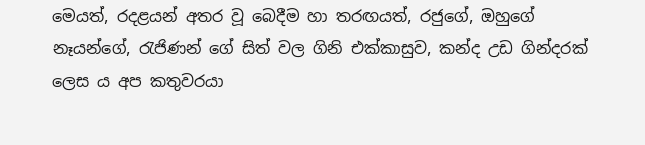මෙයත්, රදළයන් අතර වූ බෙදීම හා තරඟයත්, රජුගේ, ඔහුගේ නෑයන්ගේ, රැජිණන් ගේ සිත් වල ගිනි එක්කාසුව, කන්ද උඩ ගින්දරක් ලෙස ය අප කතුවරයා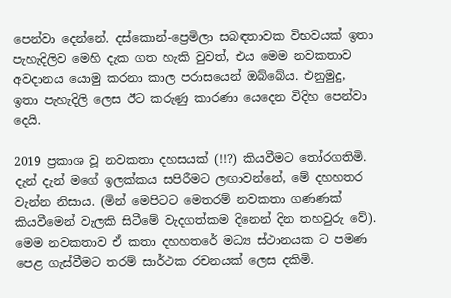පෙන්වා දෙන්නේ. දස්කොන්-ප්‍රෙමිලා සබඳතාවක විභවයක් ඉතා පැහැදිලිව මෙහි දැක ගත හැකි වුවත්, එය මෙම නවකතාව අවදානය යොමු කරනා කාල පරාසයෙන් ඔබ්බේය. එනුමුදු, ඉතා පැහැදිලි ලෙස ඊට කරුණු කාරණා යෙදෙන විදිහ පෙන්වා දෙයි.

2019 ප්‍රකාශ වූ නවකතා දහසයක් (!!?) කියවීමට තෝරගතිමි. දැන් දැන් මගේ ඉලක්කය සපිරීමට ලඟාවන්නේ, මේ දහහතර වැන්න නිසාය. (මින් මෙපිටට මෙතරම් නවකතා ගණණක් කියවීමෙන් වැලකි සිටීමේ වැදගත්කම දිනෙන් දින තහවුරු වේ). මෙම නවකතාව ඒ කතා දහහතරේ මධ්‍ය ස්ථානයක ට පමණ පෙළ ගැස්වීමට තරම් සාර්ථක රචනයක් ලෙස දකිමි.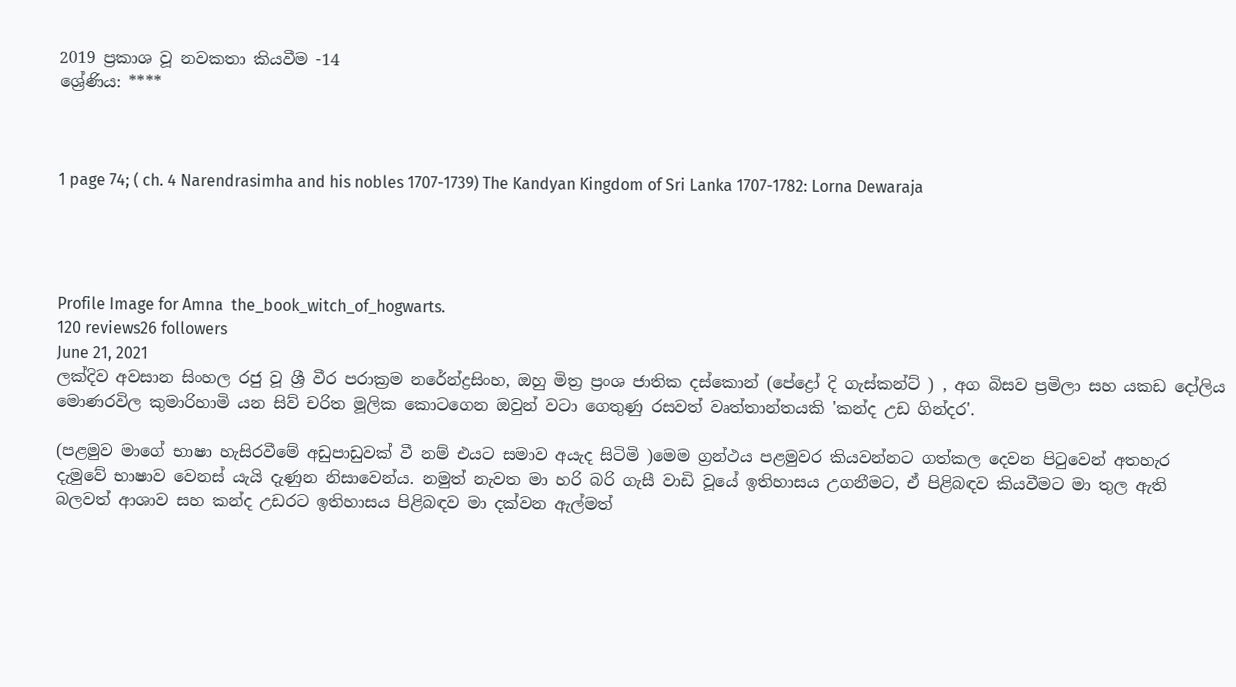2019 ප්‍රකාශ වූ නවකතා කියවීම -14
ශ්‍රේණිය: ****



1 page 74; ( ch. 4 Narendrasimha and his nobles 1707-1739) The Kandyan Kingdom of Sri Lanka 1707-1782: Lorna Dewaraja




Profile Image for Amna  the_book_witch_of_hogwarts.
120 reviews26 followers
June 21, 2021
ලක්දිව අවසාන සිංහල රජු වූ ශ්‍රී වීර පරාක්‍රම නරේන්ද්‍රසිංහ, ඔහු මිත්‍ර ප්‍රංශ ජාතික දස්කොන් (පේද්‍රෝ දි ගැස්කන්ට් ) , අග බිසව ප්‍රමිලා සහ යකඩ දෝලිය මොණරවිල කුමාරිහාමි යන සිව් චරිත මූලික කොටගෙන ඔවුන් වටා ගෙතුණු රසවත් වෘත්තාන්තයකි 'කන්ද උඩ ගින්දර'.

(පළමුව මාගේ භාෂා හැසිරවීමේ අඩුපාඩුවක් වී නම් එයට සමාව අයැද සිටිමි )මෙම ග්‍රන්ථය පළමුවර කියවන්නට ගත්කල දෙවන පිටුවෙන් අතහැර දැමුවේ භාෂාව වෙනස් යැයි දැණුන නිසාවෙන්ය. නමුත් නැවත මා හරි බරි ගැසී වාඩි වූයේ ඉතිහාසය උගනීමට, ඒ පිළිබඳව කියවීමට මා තුල ඇති බලවත් ආශාව සහ කන්ද උඩරට ඉතිහාසය පිළිබඳව මා දක්වන ඇල්මත්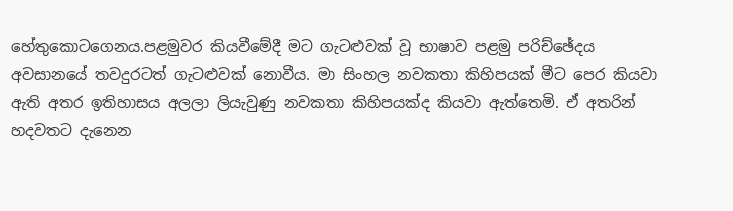හේතුකොටගෙනය.පළමුවර කියවීමේදී මට ගැටළුවක් වූ භාෂාව පළමු පරිච්ඡේදය අවසානයේ තවදුරටත් ගැටළුවක් නොවීය. මා සිංහල නවකතා කිහිපයක් මීට පෙර කියවා ඇති අතර ඉතිහාසය අලලා ලියැවුණු නවකතා කිහිපයක්ද කියවා ඇත්තෙමි. ඒ අතරින් හදවතට දැනෙන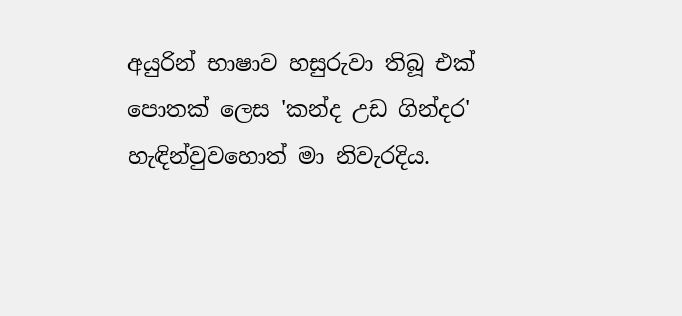අයුරින් භාෂාව හසුරුවා තිබූ එක් පොතක් ලෙස 'කන්ද උඩ ගින්දර' හැඳින්වුවහොත් මා නිවැරදිය.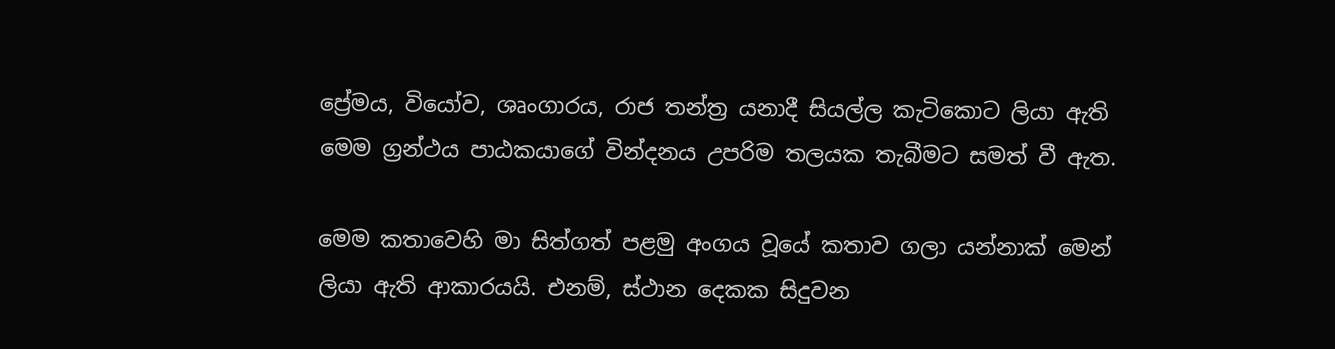ප්‍රේමය, වියෝව, ශෘංගාරය, රාජ තන්ත්‍ර යනාදී සියල්ල කැටිකොට ලියා ඇති මෙම ග්‍රන්ථය පාඨකයාගේ වින්දනය උපරිම තලයක තැබීමට සමත් වී ඇත.

මෙම කතාවෙහි මා සිත්ගත් පළමු අංගය වූයේ කතාව ගලා යන්නාක් මෙන් ලියා ඇති ආකාරයයි. එනම්, ස්ථාන දෙකක සිදුවන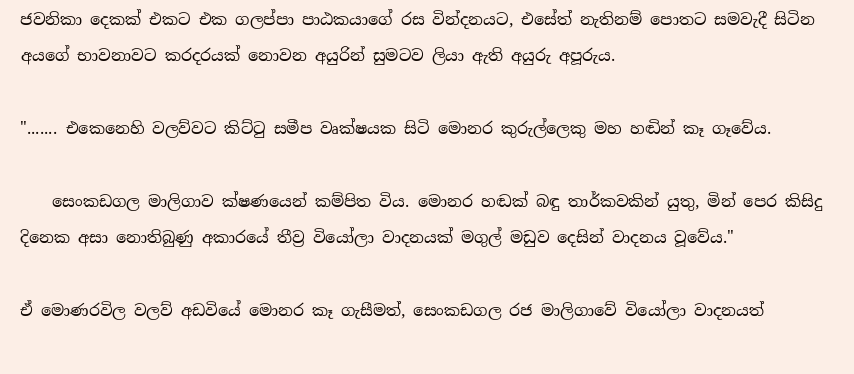ජවනිකා දෙකක් එකට එක ගලප්පා පාඨකයාගේ රස වින්දනයට, එසේත් නැතිනම් පොතට සමවැදී සිටින අයගේ භාවනාවට කරදරයක් නොවන අයුරින් සුමටව ලියා ඇති අයුරු අපූරුය.

"....... එකෙනෙහි වලව්වට කිට්ටු සමීප වෘක්ෂයක සිටි මොනර කුරුල්ලෙකු මහ හඬින් කෑ ගෑවේය.

    සෙංකඩගල මාලිගාව ක්ෂණයෙන් කම්පිත විය. මොනර හඬක් බඳු තාර්කවකින් යුතු, මින් පෙර කිසිදු දිනෙක අසා නොතිබුණු අකාරයේ තීව්‍ර වියෝලා වාදනයක් මගුල් මඩුව දෙසින් වාදනය වූවේය."

ඒ මොණරවිල වලව් අඩවියේ මොනර කෑ ගැසීමත්, සෙංකඩගල රජ මාලිගාවේ වියෝලා වාදනයත්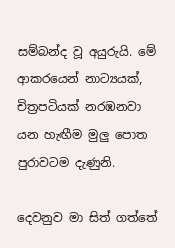සම්බන්ද වූ අයුරුයි. මේ ආකරයෙන් නාට්‍යයක්, චිත්‍රපටියක් නරඹනවා යන හැඟීම මුලු පොත පුරාවටම දැණුනි.

දෙවනුව මා සිත් ගත්තේ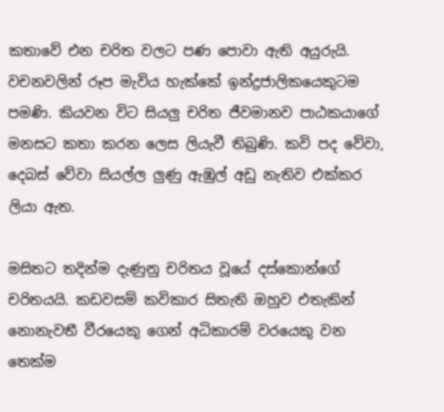කතාවේ එන චරිත වලට පණ පොවා ඇති අයුරුයි. වචනවලින් රූප මැවිය හැක්කේ ඉන්ද්‍රජාලිකයෙකුටම පමණි. කියවන විට සියලු චරිත ජීවමානව පාඨකයාගේ මනසට කතා කරන ලෙස ලියැවී තිබුණි. කවි පද වේවා, දෙබස් වේවා සියල්ල ලුණු ඇඹුල් අඩු නැතිව එක්කර ලියා ඇත.

මසිතට තදින්ම දැණුනු චරිතය වූයේ දස්කොන්ගේ චරිතයයි. කඩවසම් කවිකාර සිතැති ඔහුව එතැකින් නොනැවතී වීරයෙකු ගෙන් අධිකාරම් වරයෙකු වන තෙක්ම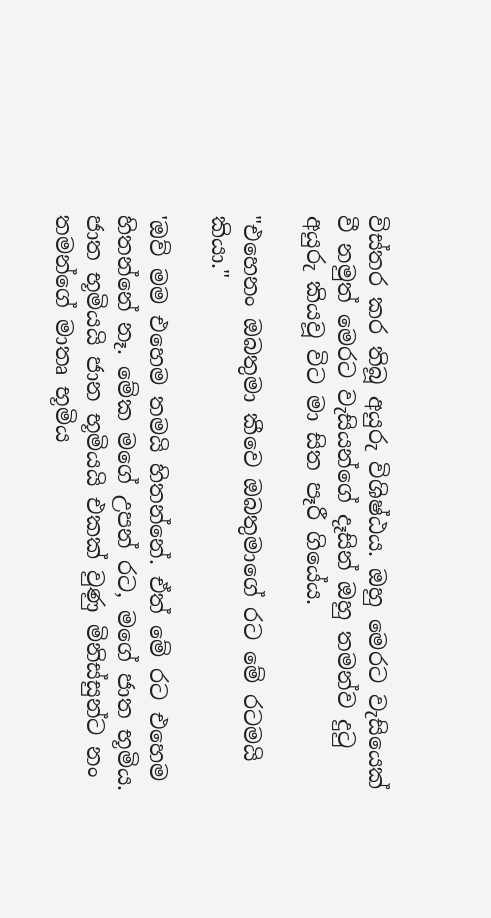විස්තර කර තිබූ අයුරු විශිෂ්ඨය. ඔහු මෙරට වැසියෙක් වී නමුත් මෙරට වැසියන්ගේ දෑසින් ඔහු තමන්ව දුටු අයුරු කියවූ විට මා සිත පෑරී ගියේය.

"එහෙනං ඔබතුමා කීවෙ ඔබතුමාගේ රට මේ රටමයි කියා."

'ඔව් මම එහෙම තමයි හිතන්නේ. ඒත් මේ රට එහෙම හිතන්නේ නෑ. මේක මගේ උපන් රට, මගේ ජාත භූමිය. ජාත භූමියයි ජාන භූමියයි එකක් වුණු මිනිස්සුන්ට නං තමන්ගේ මාතෘ භූමිය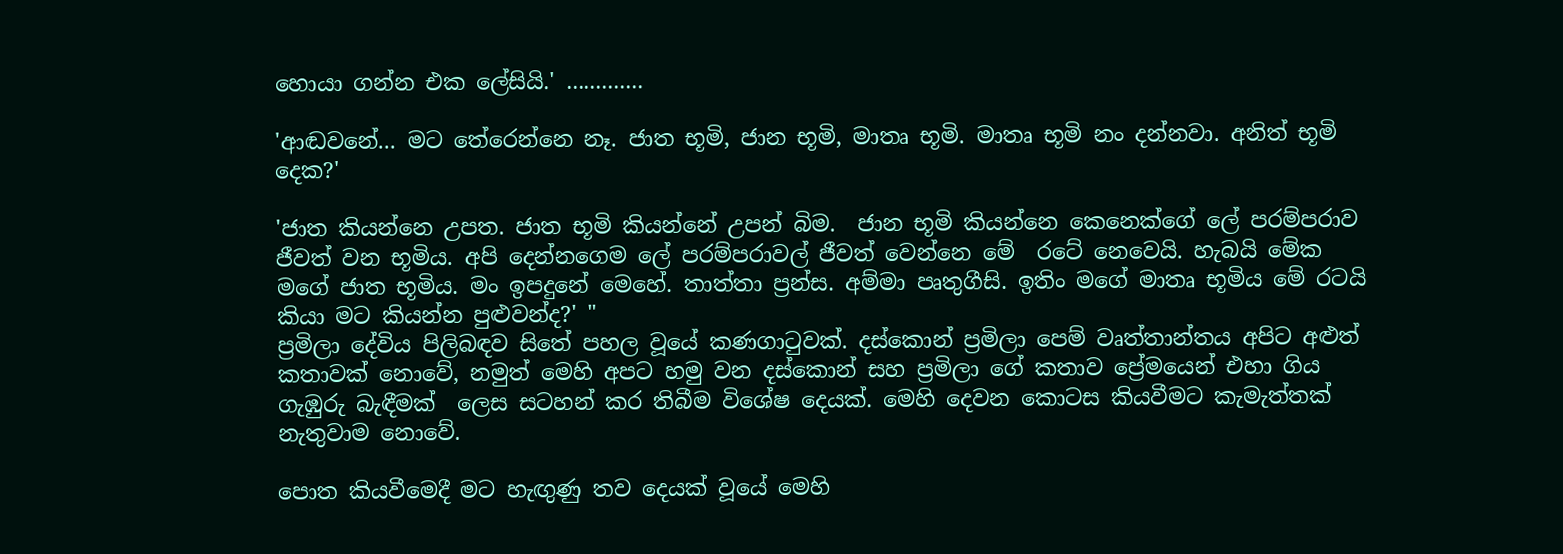හොයා ගන්න එක ලේසියි.' .............

'ආඬවනේ... මට තේරෙන්නෙ නෑ. ජාත භූමි, ජාන භූමි, මාතෘ භූමි. මාතෘ භූමි නං දන්නවා. අනිත් භූමි දෙක?'

'ජාත කියන්නෙ උපත. ජාත භූමි කියන්නේ උපන් බිම.  ජාන භූමි කියන්නෙ කෙනෙක්ගේ ලේ පරම්පරාව ජීවත් වන භූමිය. අපි දෙන්නගෙම ලේ පරම්පරාවල් ජීවත් වෙන්නෙ මේ  රටේ නෙවෙයි. හැබයි මේක මගේ ජාත භූමිය. මං ඉපදුනේ මෙහේ. තාත්තා ප්‍රන්ස. අම්මා පෘතුගීසි. ඉතිං මගේ මාතෘ භූමිය මේ රටයි කියා මට කියන්න පුළුවන්ද?' "
ප්‍රමිලා දේවිය පිලිබඳව සිතේ පහල වූයේ කණගාටුවක්. දස්කොන් ප්‍රමිලා පෙම් වෘත්තාන්තය අපිට අළුත් කතාවක් නොවේ, නමුත් මෙහි අපට හමු වන දස්කොන් සහ ප්‍රමිලා ගේ කතාව ප්‍රේමයෙන් එහා ගිය ගැඹුරු බැඳීමක්  ලෙස සටහන් කර තිබීම විශේෂ දෙයක්. මෙහි දෙවන කොටස කියවීමට කැමැත්තක් නැතුවාම නොවේ.

පොත කියවීමෙදී මට හැඟුණු තව දෙයක් වූයේ මෙහි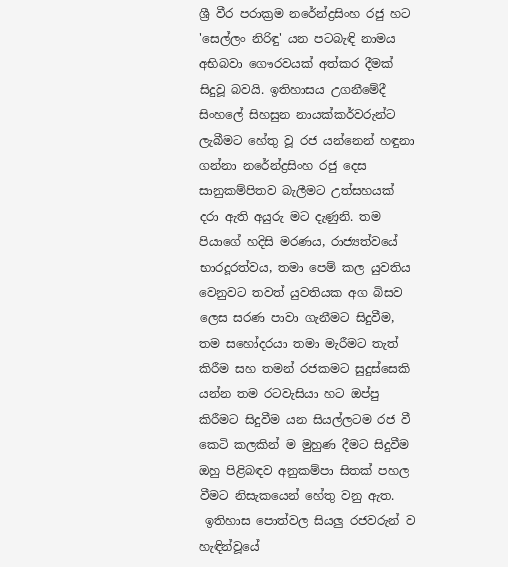ශ්‍රී වීර පරාක්‍රම නරේන්ද්‍රසිංහ රජු හට 'සෙල්ලං නිරිඳු' යන පටබැඳි නාමය අභිබවා ගෞරවයක් අත්කර දීමක් සිදුවූ බවයි. ඉතිහාසය උගනීමේදී සිංහලේ සිහසුන නායක්කර්වරුන්ට ලැබීමට හේතු වූ රජ යන්නෙන් හඳුනා ගන්නා නරේන්ද්‍රසිංහ රජු දෙස සානුකම්පිතව බැලීමට උත්සහයක් දරා ඇති අයුරු මට දැණුනි. තම පියාගේ හදිසි මරණය, රාජ්‍යත්වයේ භාරදූරත්වය, තමා පෙම් කල යුවතිය වෙනුවට තවත් යුවතියක අග බිසව ලෙස සරණ පාවා ගැනීමට සිදුවීම, තම සහෝදරයා තමා මැරීමට තැත් කිරීම සහ තමන් රජකමට සුදුස්සෙකි යන්න තම රටවැසියා හට ඔප්පු කිරීමට සිදුවීම යන සියල්ලටම රජ වී කෙටි කලකින් ම මුහුණ දීමට සිදුවීම ඔහු පිළිබඳව අනුකම්පා සිතක් පහල වීමට නිසැකයෙන් හේතු වනු ඇත.
 ඉතිහාස පොත්වල සියලු රජවරුන් ව හැඳින්වූයේ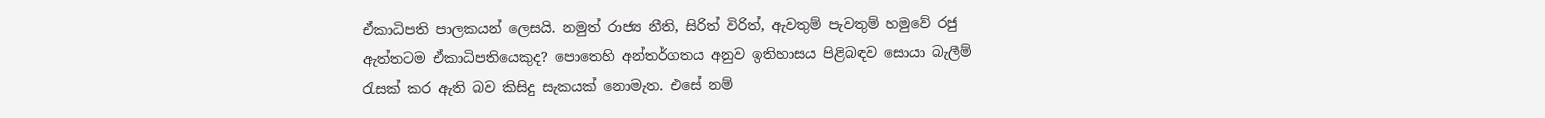ඒකාධිපති පාලකයන් ලෙසයි. නමුත් රාජ්‍ය නීති, සිරිත් විරිත්, ඇවතුම් පැවතුම් හමුවේ රජු ඇත්තටම ඒකාධිපතියෙකුද? පොතෙහි අන්තර්ගතය අනුව ඉතිහාසය පිළිබඳව සොයා බැලීම් රැසක් කර ඇති බව කිසිදු සැකයක් නොමැත. එසේ නම්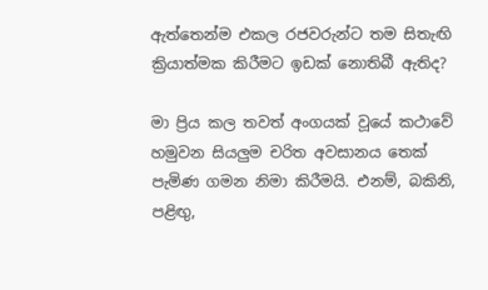ඇත්තෙන්ම එකල රජවරුන්ට තම සිතැඟි ක්‍රියාත්මක කිරීමට ඉඩක් නොතිබී ඇතිද?

මා ප්‍රිය කල තවත් අංගයක් වූයේ කථාවේ හමුවන සියලුම චරිත අවසානය තෙක් පැමිණ ගමන නිමා කිරීමයි. එනම්, බකිනි, පළිඟු,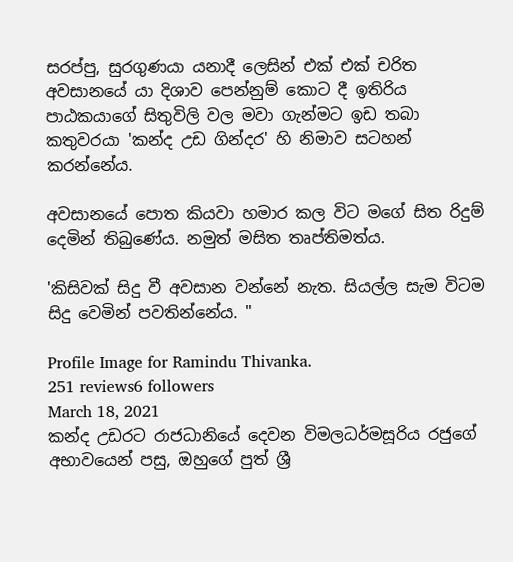සරප්පු, සුරගුණයා යනාදී ලෙසින් එක් එක් චරිත අවසානයේ යා දිශාව පෙන්නුම් කොට දී ඉතිරිය පාඨකයාගේ සිතුවිලි වල මවා ගැන්මට ඉඩ තබා කතුවරයා 'කන්ද උඩ ගින්දර' හි නිමාව සටහන් කරන්නේය.

අවසානයේ පොත කියවා හමාර කල විට මගේ සිත රිදුම් දෙමින් තිබුණේය. නමුත් මසිත තෘප්තිමත්ය.

'කිසිවක් සිදු වී අවසාන වන්නේ නැත. සියල්ල සැම විටම සිදු වෙමින් පවතින්නේය. "

Profile Image for Ramindu Thivanka.
251 reviews6 followers
March 18, 2021
කන්ද උඩරට රාජධානියේ දෙවන විමලධර්මසූරිය රජුගේ අභාවයෙන් පසු, ඔහුගේ පුත් ශ්‍රී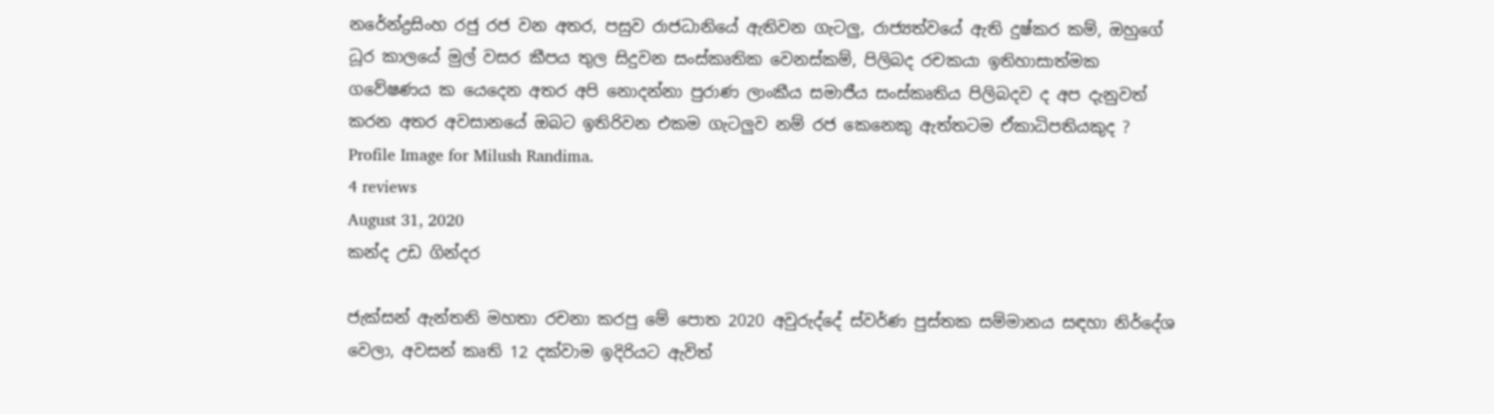නරේන්ද්‍රසිංහ රජු රජ වන අතර, පසුව රාජධානියේ ඇතිවන ගැටලු, රාජ්‍යත්වයේ ඇති දුෂ්කර කම්, ඔහුගේ ධූර කාලයේ මුල් වසර කීපය තුල සිදුවන සංස්කෘතික වෙනස්‌කම්, පිලිබද රචකයා ඉතිහාසාත්මක ගවේෂණය ක යෙදෙන අතර අපි නොදන්නා පුරාණ ලාංකීය සමාජීය සංස්කෘතිය පිලිබදව ද අප දැනුවත් කරන අතර අවසානයේ ඔබට ඉතිරිවන එකම ගැටලුව නම් රජ කෙනෙකු ඇත්තටම ඒකාධිපතියකුද ?
Profile Image for Milush Randima.
4 reviews
August 31, 2020
කන්ද උඩ ගින්දර

ජැක්සන් ඇන්තනි මහතා රචනා කරපු මේ පොත 2020 අවුරුද්දේ ස්වර්ණ පුස්තක සම්මානය සඳහා නිර්දේශ වෙලා, අවසන් කෘති 12 දක්වාම ඉදිරියට ඇවිත්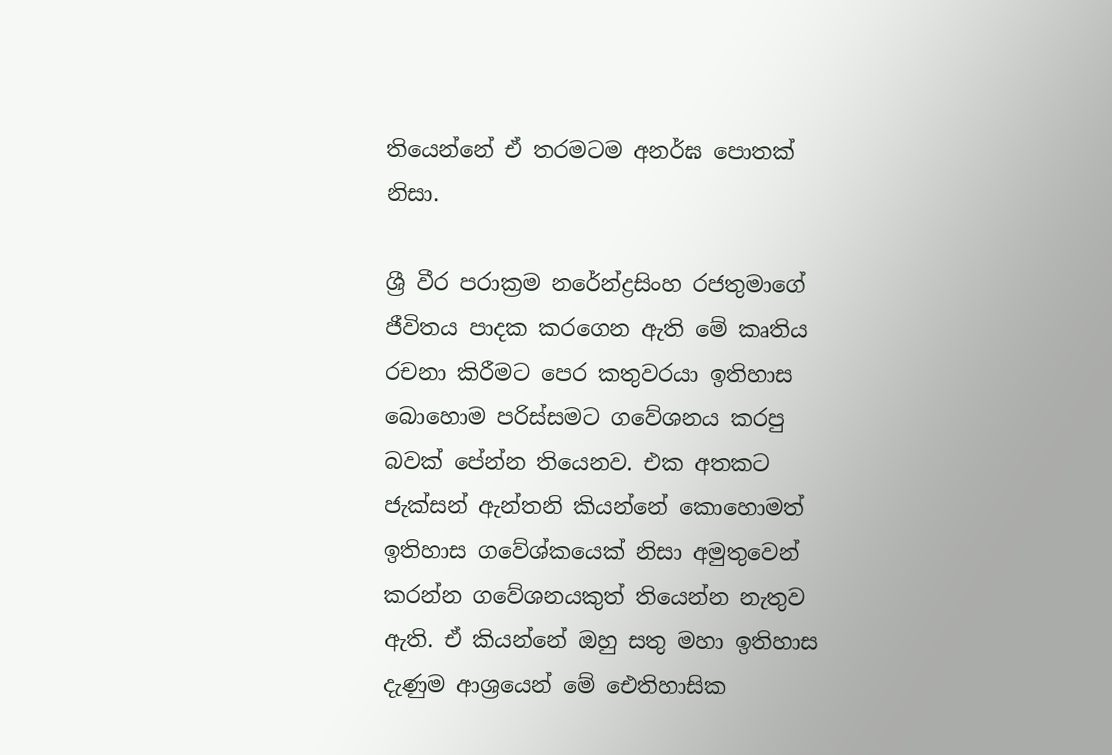තියෙන්නේ ඒ තරමටම අනර්ඝ පොතක් නිසා.

ශ්‍රී වීර පරාක්‍රම නරේන්ද්‍රසිංහ ‍රජතුමාගේ ජීවිතය පාදක කරගෙන ඇති මේ කෘතිය රචනා කිරීමට පෙර කතුවරයා ඉතිහාස බොහොම පරිස්සමට ගවේශනය කරපු බවක් පේන්න තියෙනව. එක අතකට ජැක්සන් ඇන්තනි කියන්නේ කොහොමත් ඉතිහාස ගවේශ්කයෙක් නිසා අමුතුවෙන් කරන්න ගවේශනයකුත් තියෙන්න නැතුව ඇති. ඒ කියන්නේ ඔහු සතු මහා ඉතිහාස දැණුම ආශ්‍රයෙන් මේ ඓතිහාසික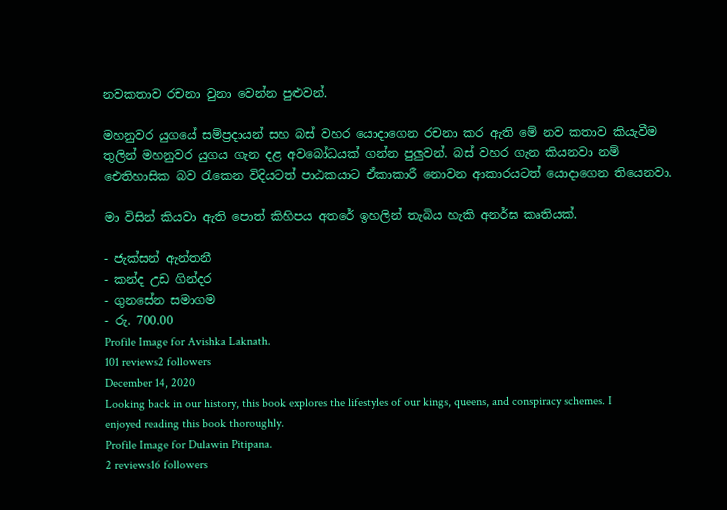නවකතාව රචනා වුනා වෙන්න පුළුවන්.

මහනුවර යුගයේ සම්ප්‍රදායන් සහ බස් වහර යොදාගෙන රචනා කර ඇති මේ නව කතාව කියැවීම තුලින් මහනුවර යුගය ගැන දළ අවබෝධයක් ගන්න පුලුවන්. බස් වහර ගැන කියනවා නම් ඓතිහාසික බව රැකෙන විදියටත් පාඨකයාට ඒකාකාරී නොවන ආකාරයටත් යොදාගෙන තියෙනවා.

මා විසින් කියවා ඇති පොත් කිහිපය අතරේ ඉහලින් තැබිය හැකි අනර්ඝ කෘතියක්.

- ජැක්සන් ඇන්තනී
- කන්ද උඩ ගින්දර
- ගුනසේන සමාගම
- රු. 700.00
Profile Image for Avishka Laknath.
101 reviews2 followers
December 14, 2020
Looking back in our history, this book explores the lifestyles of our kings, queens, and conspiracy schemes. I enjoyed reading this book thoroughly.
Profile Image for Dulawin Pitipana.
2 reviews16 followers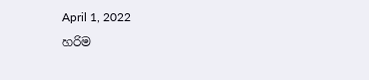April 1, 2022
හරිම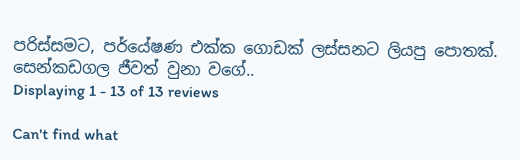පරිස්සමට, පර්යේෂණ එක්ක ගොඩක් ලස්සනට ලියපු පොතක්. සෙන්කඩගල ජීවත් වුනා වගේ..
Displaying 1 - 13 of 13 reviews

Can't find what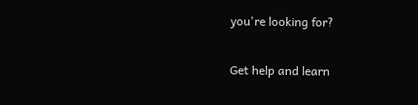you're looking for?

Get help and learn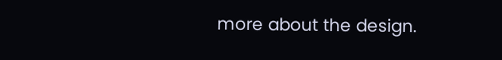more about the design.